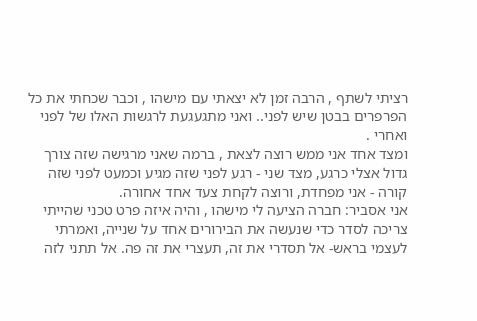רציתי לשתף , הרבה זמן לא יצאתי עם מישהו , וכבר שכחתי את כל הפרפרים בבטן שיש לפני.. ואני מתגעגעת לרגשות האלו של לפני ואחרי .
ומצד אחד אני ממש רוצה לצאת , ברמה שאני מרגישה שזה צורך גדול אצלי כרגע, מצד שני - רגע לפני שזה מגיע וכמעט לפני שזה קורה - אני מפחדת, ורוצה לקחת צעד אחד אחורה.
אני אסביר: חברה הציעה לי מישהו , והיה איזה פרט טכני שהייתי צריכה לסדר כדי שנעשה את הבירורים אחד על שנייה, ואמרתי לעצמי בראש- אל תסדרי את זה, תעצרי את זה פה. אל תתני לזה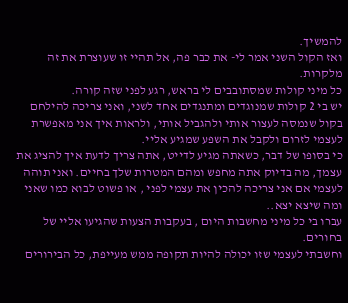להמשיך.
ואז הקול השני אמר לי- את כבר פה, אל תהיי זו שעוצרת את זה מלקרות.
כל מיני קולות שמסתובבים לי בראש, רגע לפני שזה קורה.
יש בי 2 קולות שמנוגדים ומתנגדים אחד לשני, ואני צריכה להילחם בקול שנמסה לעצור אותי ולהגביל אותי, ולראות איך אני מאפשרת לעצמי לזרום ולקבל את השפע שמגיע אליי.
כי בסופו של דבר, כשאתה מגיע לדייט, אתה צריך לדעת איך להציג את עצמך, מה בדיוק אתה מחפש ומהם המטרות שלך בחיים. ואני תוהה לעצמי אם אני צריכה להכין את עצמי לפני , או פשוט לבוא כמו שאני ומה שיצא יצא..
עברו בי כל מיני מחשבות היום , בעקבות הצעות שהגיעו אליי של בחורים.
וחשבתי לעצמי שזו יכולה להיות תקופה ממש מעייפת, כל הבירורים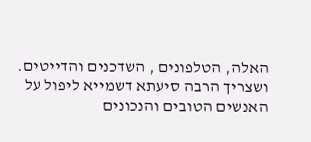האלה, הטלפונים , השדכנים והדייטים.
ושצריך הרבה סיעתא דשמייא ליפול על האנשים הטובים והנכונים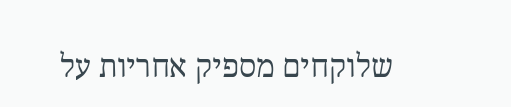שלוקחים מספיק אחריות על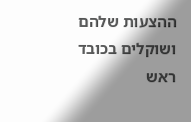ההצעות שלהם ושוקלים בכובד ראש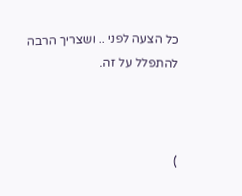כל הצעה לפני .. ושצריך הרבה להתפלל על זה.



)